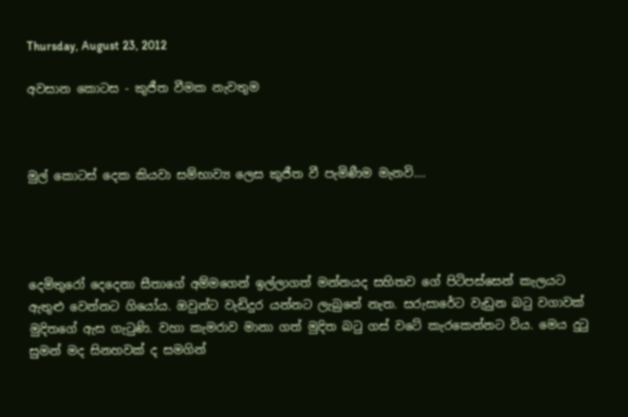Thursday, August 23, 2012

අවසාන කොටස - කුජීත වීමක නැවතුම



මුල් කොටස් දෙක කියවා සම්භාව්‍ය ලෙස කුජීත වී පැමිණීම මැනවි....




දෙමිතුරෝ දෙදෙනා සීතාගේ අම්මගෙන් ඉල්ලාගත් මන්නයද සහිතව ගේ පිටිපස්සෙන් කැලයට ඇතුළු වෙන්නට ගියෝය. ඔවුන්ට වැඩිදුර යන්නට ලැබුනේ නැත. සරුසාරේට වැඩුන බටු වගාවක් මුදිතගේ ඇස ගැටුණි. වහා කැමරාව මානා ගත් මුදිත බටු ගස් වටේ කැරකෙන්නට විය. මෙය දුටු සුමන් මද සිනහවක් ද සමගින්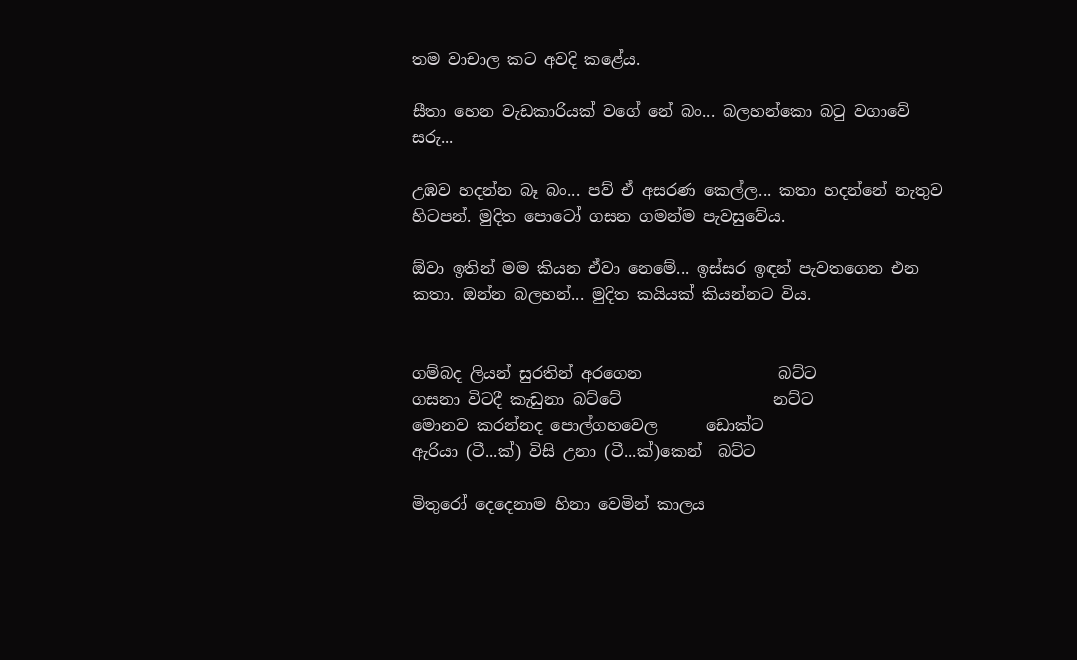තම වාචාල කට අවදි කළේය.

සීතා හෙන වැඩකාරියක් වගේ නේ බං... බලහන්කො බටු වගාවේ සරු...

උඹව හදන්න බෑ බං... පව් ඒ අසරණ කෙල්ල... කතා හදන්නේ නැතුව හිටපන්. මුදිත පොටෝ ගසන ගමන්ම පැවසුවේය.

ඕවා ඉතින් මම කියන ඒවා නෙමේ... ඉස්සර ඉඳන් පැවතගෙන එන කතා. ඔන්න බලහන්... මුදිත කයියක් කියන්නට විය.


ගම්බද ලියන් සුරතින් අරගෙන                 බට්ට
ගසනා විටදී කැඩුනා බට්ටේ                   නට්ට
මොනව කරන්නද පොල්ගහවෙල      ඩොක්ට
ඇරියා (ටී...ක්) විසි උනා (ටී...ක්)කෙන්  බට්ට

මිතුරෝ දෙදෙනාම හිනා වෙමින් කාලය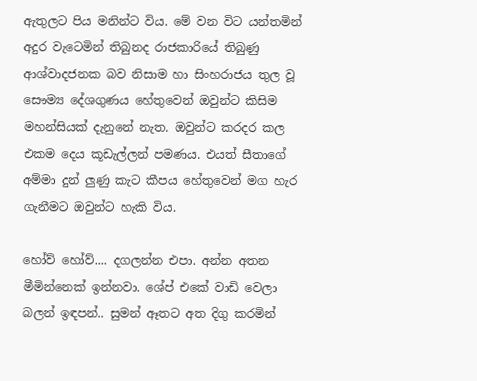ඇතුලට පිය මනින්ට විය. මේ වන විට යන්තමින් අදුර වැටෙමින් තිබුනද රාජකාරියේ තිබුණු ආශ්වාදජනක බව නිසාම හා සිංහරාජය තුල වූ සෞම්‍ය දේශගුණය හේතුවෙන් ඔවුන්ට කිසිම මහන්සියක් දැනුනේ නැත. ඔවුන්ට කරදර කල එකම දෙය කූඩැල්ලන් පමණය. එයත් සීතාගේ අම්මා දුන් ලුණු කැට කීපය හේතුවෙන් මග හැර ගැනීමට ඔවුන්ට හැකි විය.

හෝව් හෝව්.... දගලන්න එපා. අන්න අතන මීමින්නෙක් ඉන්නවා. ශේප් එකේ වාඩි වෙලා බලන් ඉඳපන්.. සුමන් ඈතට අත දිගු කරමින්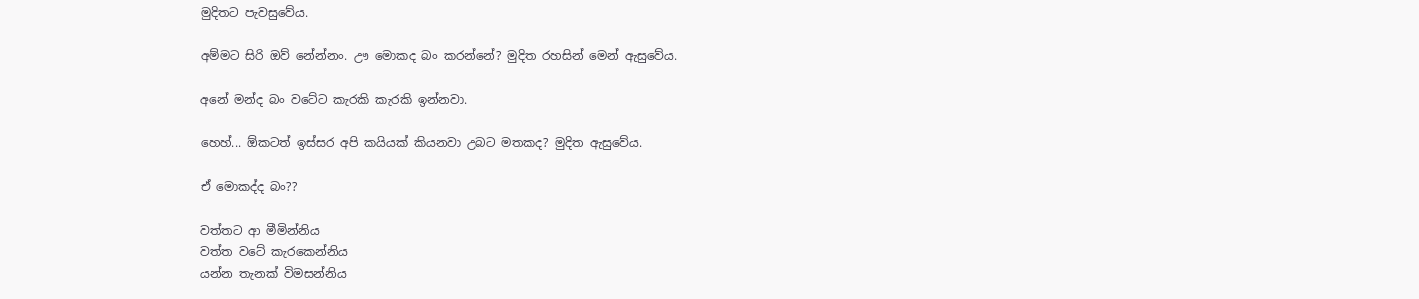මුදිතට පැවසුවේය.

අම්මට සිරි ඔව් නේන්නං. ඌ මොකද බං කරන්නේ? මුදිත රහසින් මෙන් ඇසුවේය.

අනේ මන්ද බං වටේට කැරකි කැරකි ඉන්නවා.

හෙහ්... ඕකටත් ඉස්සර අපි කයියක් කියනවා උබට මතකද? මුදිත ඇසුවේය.

ඒ මොකද්ද බං??

වත්තට ආ මීමින්නිය
වත්ත වටේ කැරකෙන්නිය‍
යන්න තැනක් විමසන්නිය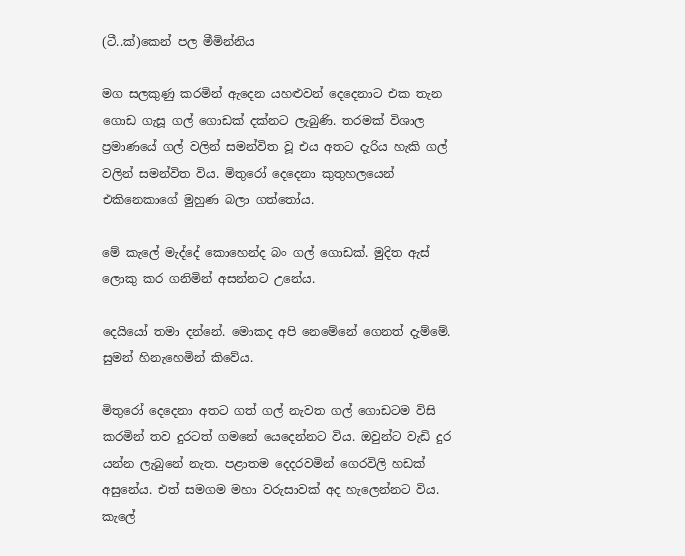(ටී..ක්)කෙන් පල මීමින්නිය

මග සලකුණු කරමින් ඇදෙන යහළුවන් දෙදෙනාට එක තැන ගොඩ ගැසූ ගල් ගොඩක් දක්නට ලැබුණි. තරමක් විශාල ප්‍රමාණයේ ගල් වලින් සමන්විත වූ එය අතට දැරිය හැකි ගල් වලින් සමන්විත විය. මිතුරෝ දෙදෙනා කුතුහලයෙන් එකිනෙකාගේ මුහුණ බලා ගත්තෝය.

මේ කැලේ මැද්දේ කොහෙන්ද බං ගල් ගොඩක්. මුදිත ඇස් ලොකු කර ගනිමින් අසන්නට උනේය.

දෙයියෝ තමා දන්නේ. මොකද අපි නෙමේනේ ගෙනත් දැම්මේ. සුමන් හිනැහෙමින් කිවේය.

මිතුරෝ දෙදෙනා අතට ගත් ගල් නැවත ගල් ගොඩටම විසි කරමින් තව දුරටත් ගමනේ යෙදෙන්නට විය. ඔවුන්ට වැඩි දුර යන්න ලැබුනේ නැත. පළාතම දෙදරවමින් ගෙරවිලි හඩක් අසුනේය. එත් සමගම මහා වරුසාවක් අද හැලෙන්නට විය. කැලේ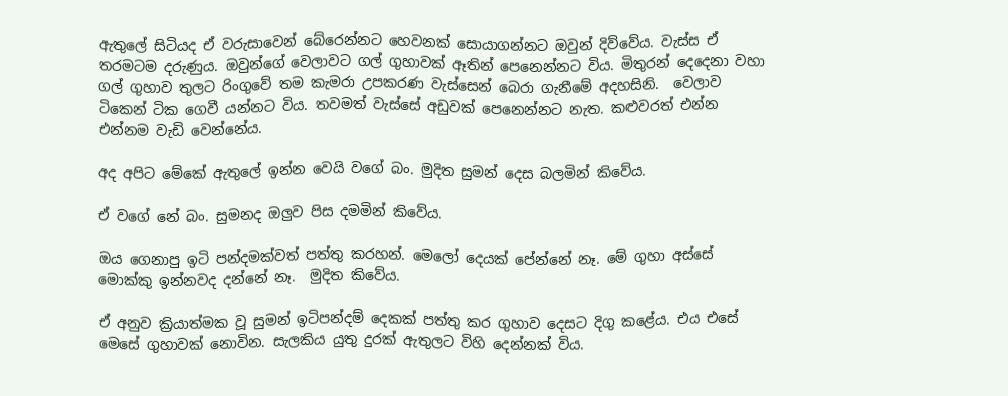ඇතුලේ සිටියද ඒ වරුසාවෙන් බේරෙන්නට හෙවනක් සොයාගන්නට ඔවුන් දිව්වේය. වැස්ස ඒ තරමටම දරුණුය. ඔවුන්ගේ වෙලාවට ගල් ගුහාවක් ඈතින් පෙනෙන්නට විය. මිතුරන් දෙදෙනා වහා ගල් ගුහාව තුලට රිංගුවේ තම කැමරා උපකරණ වැස්සෙන් බෙරා ගැනීමේ අදහසිනි.  වෙලාව ටිකෙන් ටික ගෙවී යන්නට විය. තවමත් වැස්සේ අඩුවක් පෙනෙන්නට නැත. කළුවරත් එන්න එන්නම වැඩි වෙන්නේය.

අද අපිට මේකේ ඇතුලේ ඉන්න වෙයි වගේ බං. මුදිත සුමන් දෙස බලමින් කිවේය.

ඒ වගේ නේ බං. සුමනද ඔලුව පිස දමමින් කිවේය.

ඔය ගෙනාපු ඉටි පන්දමක්වත් පත්තු කරහන්. මෙලෝ දෙයක් පේන්නේ නෑ. මේ ගුහා අස්සේ මොක්කු ඉන්නවද දන්නේ නෑ.  මුදිත කිවේය.

ඒ අනුව ක්‍රියාත්මක වූ සුමන් ඉටිපන්දම් දෙකක් පත්තු කර ගුහාව දෙසට දිගු කළේය. එය එසේ මෙසේ ගුහාවක් නොවින. සැලකිය යුතු දුරක් ඇතුලට විහි දෙන්නක් විය.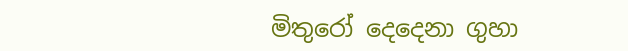මිතුරෝ දෙදෙනා ගුහා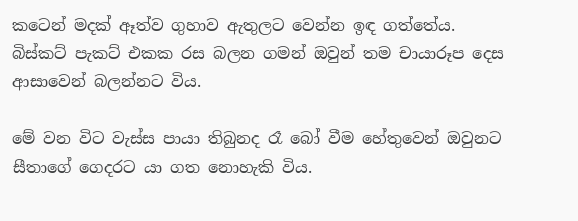කටෙන් මදක් ඈත්ව ගුහාව ඇතුලට වෙන්න ඉඳ ගත්තේය. බිස්කට් පැකට් එකක රස බලන ගමන් ඔවුන් තම චායාරූප දෙස ආසාවෙන් බලන්නට විය.

මේ වන විට වැස්ස පායා තිබුනද රෑ බෝ වීම හේතුවෙන් ඔවුනට සීතාගේ ගෙදරට යා ගත නොහැකි විය.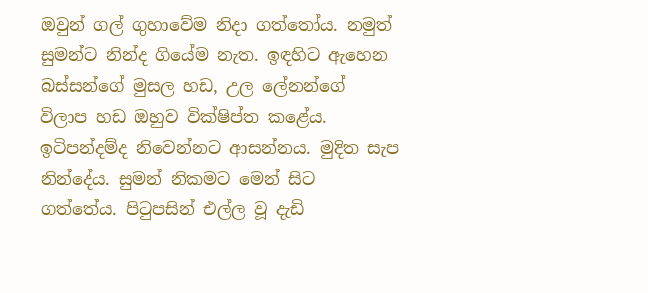ඔවුන් ගල් ගුහාවේම නිදා ගත්තෝය. නමුත් සුමන්ට නින්ද ගියේම නැත. ඉඳහිට ඇහෙන බස්සන්ගේ මුසල හඩ, උල ලේනන්ගේ විලාප හඩ ඔහුව වික්ෂිප්ත කළේය. ඉටිපන්දම්ද නිවෙන්නට ආසන්නය. මුදිත සැප නින්දේය. සුමන් නිකමට මෙන් සිට ගත්තේය. පිටුපසින් එල්ල වූ දැඩි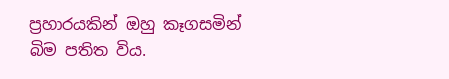ප්‍රහාරයකින් ඔහු කෑගසමින් බිම පතිත විය.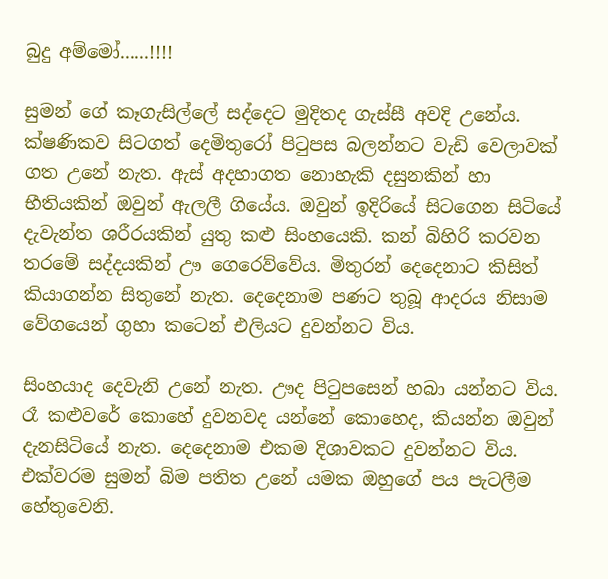බුදු අම්මෝ......!!!!

සුමන් ගේ කෑගැසිල්ලේ සද්දෙට මුදිතද ගැස්සී අවදි උනේය. ක්ෂණිකව සිටගත් දෙමිතුරෝ පිටුපස බලන්නට වැඩි වෙලාවක් ගත උනේ නැත. ඇස් අදහාගත නොහැකි දසුනකින් හා භීතියකින් ඔවුන් ඇලලී ගියේය. ඔවුන් ඉදිරියේ සිටගෙන සිටියේ දැවැන්ත ශරීරයකින් යුතු කළු සිංහයෙකි. කන් බිහිරි කරවන තරමේ සද්දයකින් ඌ ගෙරෙව්වේය. මිතුරන් දෙදෙනාට කිසිත් කියාගන්න සිතුනේ නැත. දෙදෙනාම පණට තුබූ ආදරය නිසාම වේගයෙන් ගුහා කටෙන් එලියට දුවන්නට විය.

සිංහයාද දෙවැනි උනේ නැත. ඌද පිටුපසෙන් හබා යන්නට විය. රෑ කළුවරේ කොහේ දුවනවද යන්නේ කොහෙද, කියන්න ඔවුන් දැනසිටියේ නැත. දෙදෙනාම එකම දිශාවකට දුවන්නට විය. එක්වරම සුමන් බිම පතිත උනේ යමක ඔහුගේ පය පැටලීම හේතුවෙනි.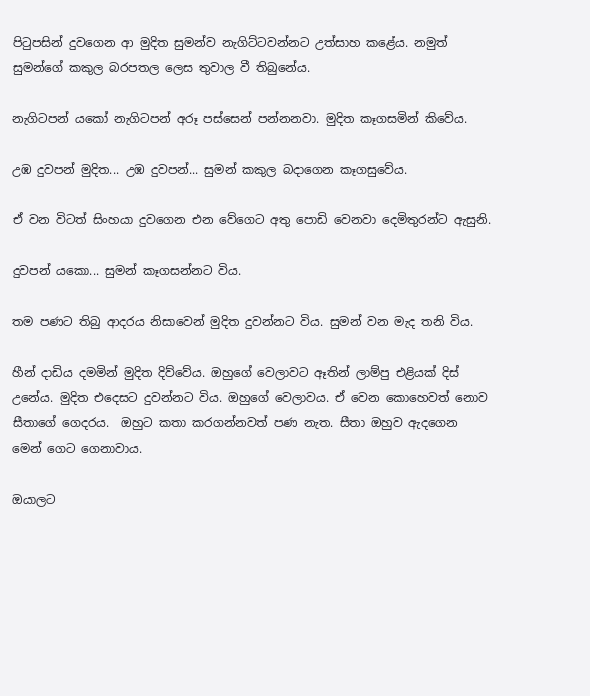පිටුපසින් දුවගෙන ආ මුදිත සුමන්ව නැගිට්ටවන්නට උත්සාහ කළේය. නමුත් සුමන්ගේ කකුල බරපතල ලෙස තුවාල වී තිබුනේය.

නැගිටපන් යකෝ නැගිටපන් අරූ පස්සෙන් පන්නනවා. මුදිත කෑගසමින් කිවේය.

උඹ දුවපන් මුදිත... උඹ දුවපන්... සුමන් කකුල බදාගෙන කෑගසුවේය.

ඒ වන විටත් සිංහයා දුවගෙන එන වේගෙට අතු පොඩි වෙනවා දෙමිතුරන්ට ඇසුනි.

දුවපන් යකො... සුමන් කෑගසන්නට විය.

තම පණට තිබු ආදරය නිසාවෙන් මුදිත දුවන්නට විය. සුමන් වන මැද තනි විය.

හීන් දාඩිය දමමින් මුදිත දිව්වේය. ඔහුගේ වෙලාවට ඈතින් ලාම්පු එළියක් දිස් උනේය. මුදිත එදෙසට දුවන්නට විය. ඔහුගේ වෙලාවය. ඒ වෙන කොහෙවත් නොව සීතාගේ ගෙදරය.  ඔහුට කතා කරගන්නවත් පණ නැත. සීතා ඔහුව ඇදගෙන මෙන් ගෙට ගෙනාවාය.

ඔයාලට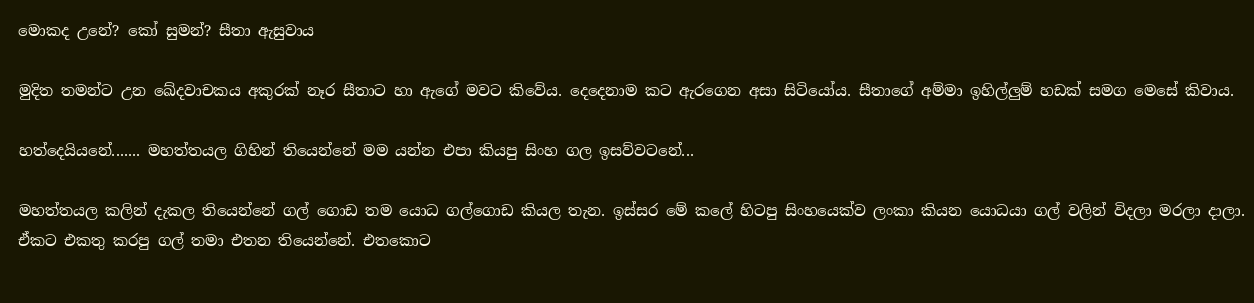මොකද උනේ? කෝ සුමන්? සීතා ඇසුවාය

මුදිත තමන්ට උන ‍ඛේදවාචකය අකුරක් නෑර සීතාට හා ඇගේ මවට කිවේය. දෙදෙනාම කට ඇරගෙන අසා සිටියෝය. සීතාගේ අම්මා ඉහිල්ලුම් හඩක් සමග මෙසේ කිවාය.

හත්දෙයියනේ....... මහත්තයල ගිහින් තියෙන්නේ මම යන්න එපා කියපු සිංහ ගල ඉසව්වටනේ...

මහත්තයල කලින් දැකල තියෙන්නේ ගල් ගොඩ තම යොධ ගල්ගොඩ කියල තැන. ඉස්සර මේ කලේ හිටපු සිංහයෙක්ව ලංකා කියන යොධයා ගල් වලින් විදලා මරලා දාලා. ඒකට එකතු කරපු ගල් තමා එතන තියෙන්නේ. එතකොට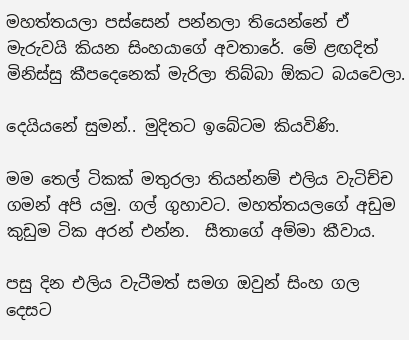මහත්තයලා පස්සෙන් පන්නලා තියෙන්නේ ඒ මැරුවයි කියන සිංහයාගේ අවතාරේ. මේ ළඟදිත් මිනිස්සු කීපදෙනෙක් මැරිලා තිබ්බා ඕකට බයවෙලා.

දෙයියනේ සුමන්.. මුදිතට ඉබේටම කියවිණි.

මම තෙල් ටිකක් මතුරලා තියන්නම් එලිය වැටිච්ච ගමන් අපි යමු. ගල් ගුහාවට. මහත්තයලගේ අඩුම කුඩුම ටික අරන් එන්න.  සීතාගේ අම්මා කීවාය.

පසු දින එලිය වැටීමත් සමග ඔවුන් සිංහ ගල දෙසට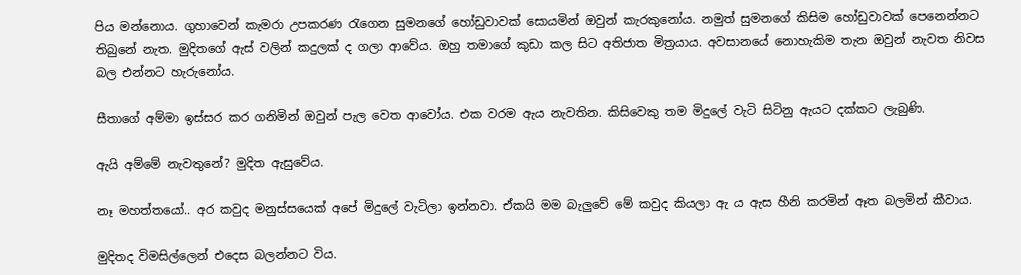පිය මන්නොය. ගුහාවෙන් කැමරා උපකරණ රැගෙන සුමනගේ හෝඩුවාවක් සොයමින් ඔවුන් කැරකුනෝය. නමුත් සුමනගේ කිසිම හෝඩුවාවක් පෙනෙන්නට තිබුනේ නැත. මුදිතගේ ඇස් වලින් කදුලක් ද ගලා ආවේය. ඔහු තමාගේ කුඩා කල සිට අතිජාත මිත්‍රයාය. අවසානයේ නොහැකිම තැන ඔවුන් නැවත නිවස බල එන්නට හැරුනෝය.

සීතාගේ අම්මා ඉස්සර කර ගනිමින් ඔවුන් පැල වෙත ආවෝය. එක වරම ඇය නැවතින. කිසිවෙකු තම මිදුලේ වැටි සිටිනු ඇයට දක්කට ලැබුණි.

ඇයි අම්මේ නැවතුනේ? මුදිත ඇසුවේය.

නෑ මහත්තයෝ.. අර කවුද මනුස්සයෙක් අපේ මිදුලේ වැටිලා ඉන්නවා. ඒකයි මම බැලුවේ මේ කවුද කියලා ඇ ය ඇස හීනි කරමින් ඈත බලමින් කීවාය.

මුදිතද විමසිල්ලෙන් එදෙස බලන්නට විය.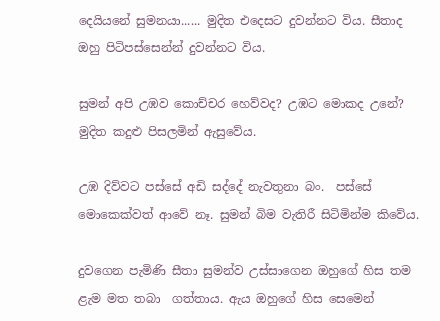දෙයියනේ සුමනයා...... මුදිත එදෙසට දුවන්නට විය. සීතාද ඔහු පිටිපස්සෙන්න් දුවන්නට විය.

සුමන් අපි උඹව කොච්චර හෙව්වද? උඹට මොකද උනේ? මුදිත කදුළු පිසලමින් ඇසුවේය.

උඹ දිව්වට පස්සේ අඩි සද්දේ නැවතුනා බං.  පස්සේ මොකෙක්වත් ආවේ නෑ. සුමන් බිම වැතිරී සිටිමින්ම කිවේය.

දුවගෙන පැමිණි සීතා සුමන්ව උස්සාගෙන ඔහුගේ හිස තම ළැම මත තබා  ගත්තාය. ඇය ඔහුගේ හිස සෙමෙන්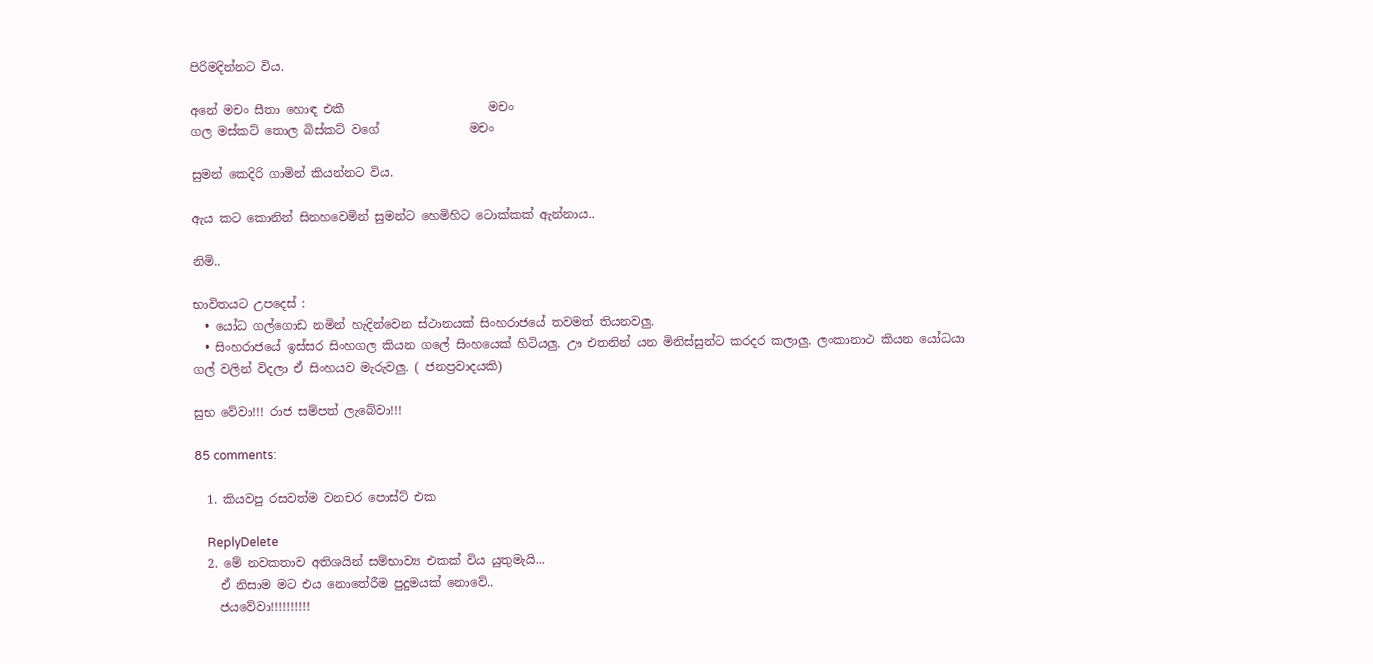පිරිමදින්නට විය.

අනේ මචං සීතා හොඳ එකී                        මචං
ගල මස්කට් තොල බිස්කට් වගේ               මචං

සුමන් කෙදිරි ගාමින් කියන්නට විය.

ඇය කට කොනින් සිනහවෙමින් සුමන්ට හෙමිහිට ටොක්කක් ඇන්නාය..

නිමි..

භාවිතයට උපදෙස් :
  • යෝධ ගල්ගොඩ නමින් හැදින්වෙන ස්ථානයක් සිංහරාජයේ තවමත් තියනවලු.
  • සිංහරාජයේ ඉස්සර සිංහගල කියන ගලේ සිංහයෙක් හිටියලු. ඌ එතනින් යන මිනිස්සුන්ට කරදර කලාලු. ලංකානාථ කියන යෝධයා ගල් වලින් විදලා ඒ සිංහයව මැරුවලු. ( ජනප්‍රවාදයකි)

සුභ වේවා!!! රාජ සම්පත් ලැබේවා!!!

85 comments:

  1. කියවපු රසවත්ම වනචර පොස්ට් එක

    ReplyDelete
  2. මේ නවකතාව අතිශයින් සම්භාව්‍ය එකක් විය යුතුමැයි...
    ඒ නිසාම මට එය නොතේරීම පුදුමයක් නොවේ..
    ජයවේවා!!!!!!!!!!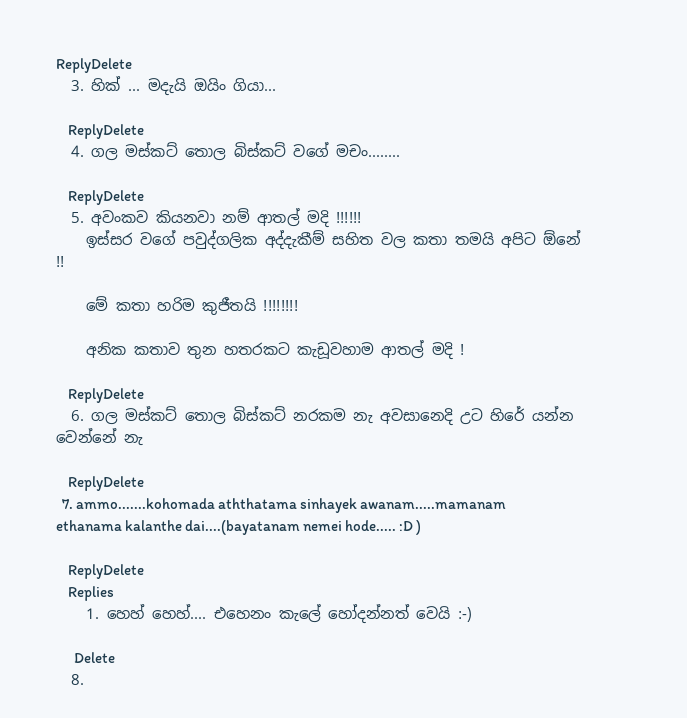ReplyDelete
  3. හික් ... මදැයි ඔයිං ගියා...

    ReplyDelete
  4. ගල මස්කට් තොල බිස්කට් වගේ මචං........

    ReplyDelete
  5. අවංකව කියනවා නම් ආතල් මදි !!!!!!
    ඉස්සර වගේ පවුද්ගලික අද්දැකීම් සහිත වල කතා තමයි අපිට ඕනේ !!

    මේ කතා හරිම කුජීතයි !!!!!!!!

    අනික කතාව තුන හතරකට කැඩූවහාම ආතල් මදි !

    ReplyDelete
  6. ගල මස්කට් තොල බිස්කට් නරකම නැ අවසානෙදි උට හිරේ යන්න වෙන්නේ නැ

    ReplyDelete
  7. ammo.......kohomada aththatama sinhayek awanam.....mamanam ethanama kalanthe dai....(bayatanam nemei hode..... :D )

    ReplyDelete
    Replies
    1. හෙහ් හෙහ්.... එහෙනං කැලේ හෝදන්නත් වෙයි :-)

      Delete
  8.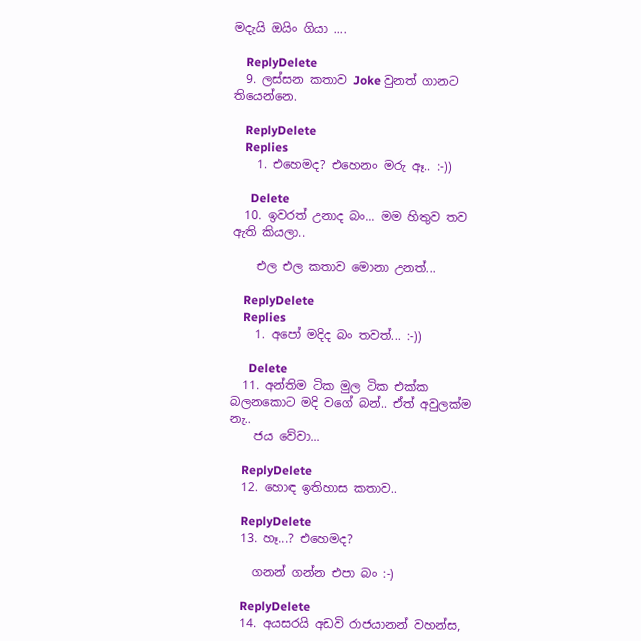මදැයි ඔයිං ගියා ....

    ReplyDelete
  9. ලස්සන කතාව Joke වුනත් ගානට තියෙන්නෙ.

    ReplyDelete
    Replies
    1. එහෙමද? එහෙනං මරු ඈ.. :-))

      Delete
  10. ඉවරත් උනාද බං... මම හිතුව තව ඇති කියලා..

    එල එල කතාව මොනා උනත්...

    ReplyDelete
    Replies
    1. අපෝ මදිද බං තවත්... :-))

      Delete
  11. අන්තිම ටික මුල ටික එක්ක බලනකොට මදි වගේ බන්.. ඒත් අවුලක්ම නැ..
    ජය වේවා...

    ReplyDelete
  12. හොඳ ඉතිහාස කතාව..

    ReplyDelete
  13. හෑ...? එහෙමද?

    ගනන් ගන්න එපා බං :-)

    ReplyDelete
  14. අයසරයි අඩවි රාජයානන් වහන්ස,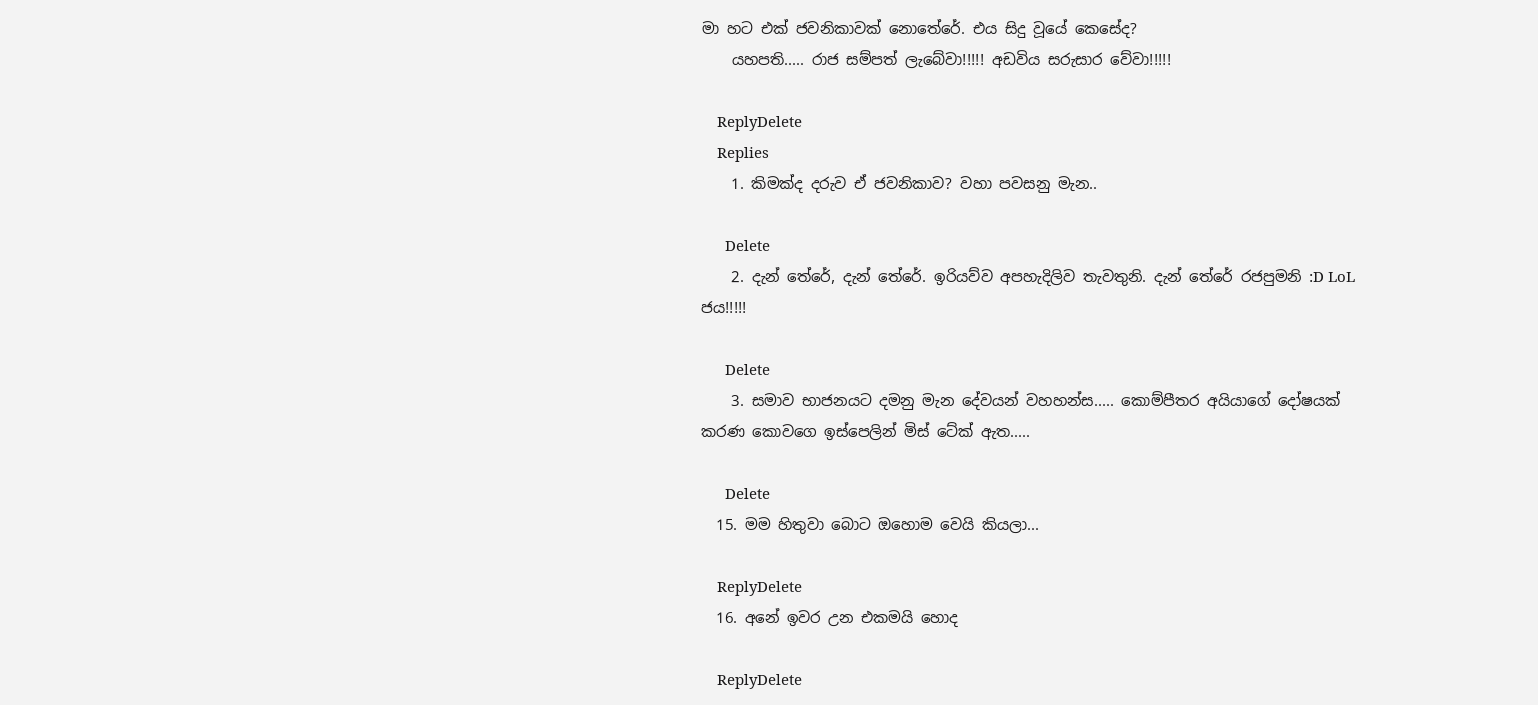මා හට එක් ජවනිකාවක් නොතේරේ. එය සිදු වූයේ කෙසේද?
    යහපති..... රාජ සම්පත් ලැබේවා!!!!! අඩවිය සරුසාර වේවා!!!!!

    ReplyDelete
    Replies
    1. කිමක්ද දරුව ඒ ජවනිකාව? වහා පවසනු මැන..

      Delete
    2. දැන් තේරේ, දැන් තේරේ. ඉරියව්ව අපහැදිලිව තැවතුනි. දැන් තේරේ රජපුමනි :D LoL ජ‍ය!!!!!

      Delete
    3. සමාව භාජනයට දමනු මැන දේවයන් වහහන්ස..... කොම්පීතර අයියාගේ දෝෂයක් කරණ කොවගෙ ඉස්පෙලින් මිස් ටේක් ඇත.....

      Delete
  15. මම හිතුවා බොට ඔහොම වෙයි කියලා...

    ReplyDelete
  16. අනේ ඉවර උන එකමයි හොද

    ReplyDelete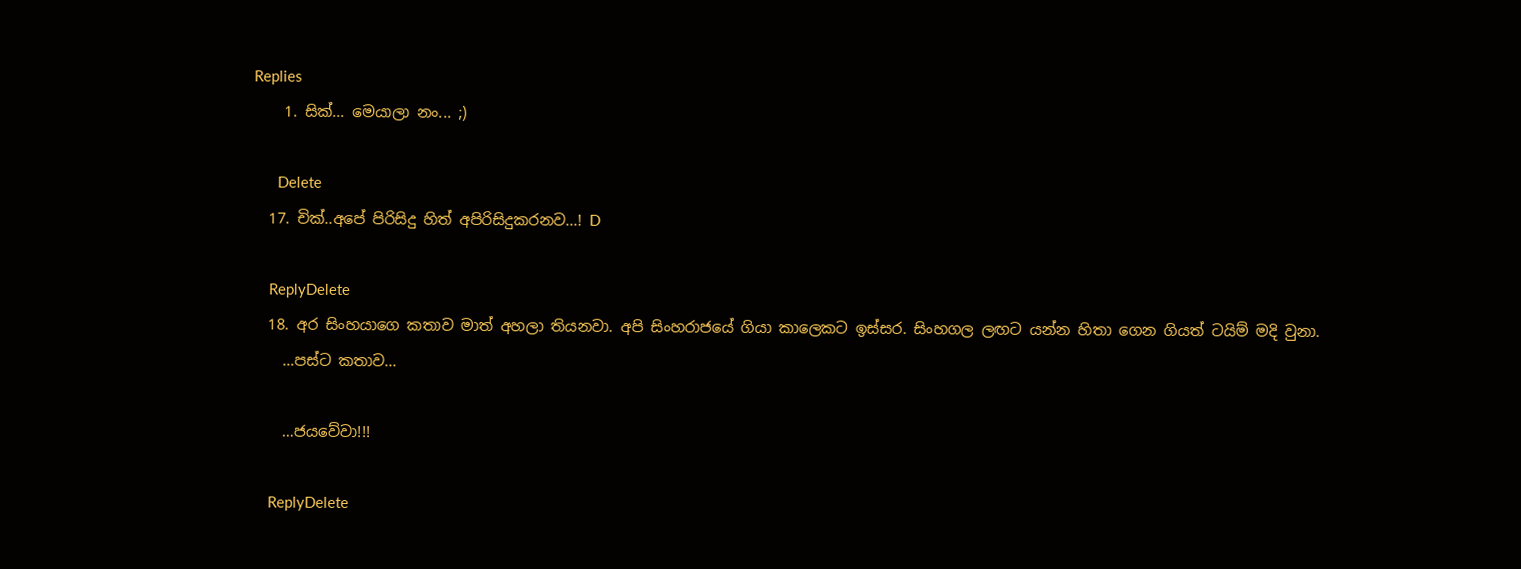Replies
    1. සික්... මෙයාලා නං... ;)

      Delete
  17. චික්..අපේ පිරිසිදු හිත් අපිරිසිදුකරනව...! D

    ReplyDelete
  18. අර සිංහයාගෙ කතාව මාත් අහලා තියනවා. අපි සිංහරාජයේ ගියා කාලෙකට ඉස්සර. සිංහගල ලඟට යන්න හිතා ගෙන ගියත් ටයිම් මදි වුනා.
    …පස්ට කතාව...

    …ජයවේවා!!!

    ReplyDelete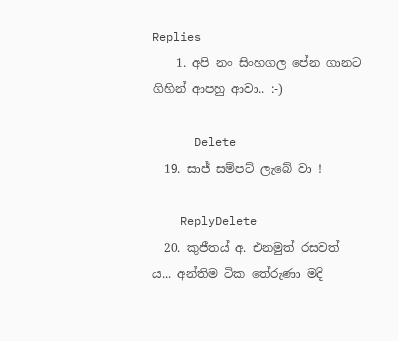Replies
    1. අපි නං සිංහගල පේන ගානට ගිහින් ආපහු ආවා.. :-)

      Delete
  19. සාජ් සම්පට් ලැබේ වා !

    ReplyDelete
  20. කුජීතය් අ. එනමුත් රසවත් ය... අන්තිම ටික තේරුණා මදි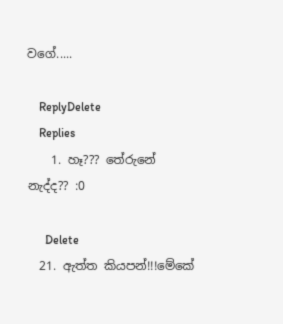වගේ.....

    ReplyDelete
    Replies
    1. හෑ??? තේරුනේ නැද්ද?? :0

      Delete
  21. ඇත්ත කියපන්!!!මේකේ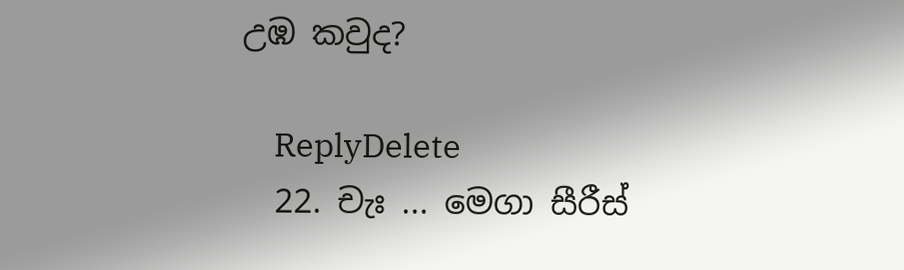උඹ කවුද?

    ReplyDelete
  22. චැඃ ... මෙගා සීරීස්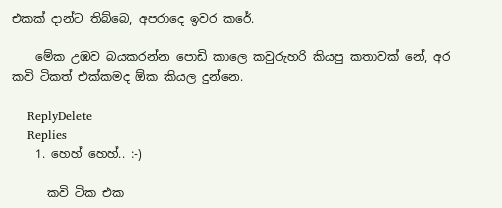එකක් දාන්ට තිබ්බෙ, අපරාදෙ ඉවර කරේ.

    මේක උඹව බයකරන්න පොඩි කාලෙ කවුරුහරි කියපු කතාවක් නේ, අර කවි ටිකත් එක්කමද ඕක කියල දුන්නෙ.

    ReplyDelete
    Replies
    1. හෙහ් හෙහ්.. :-)

      කවි ටික එක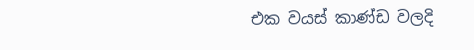එක වයස් කාණ්ඩ වලදි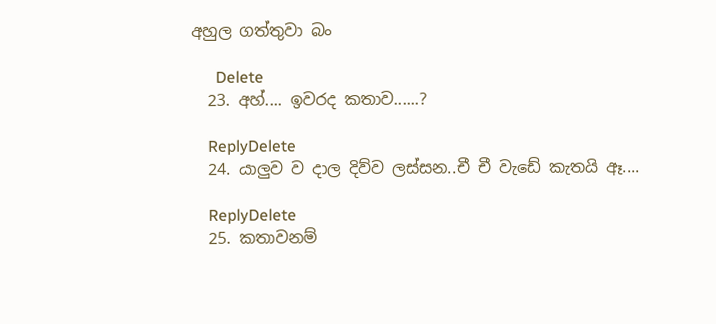අහුල ගත්තුවා බං

      Delete
  23. අහ්.... ඉවරද කතාව......?

    ReplyDelete
  24. යාලුව ව දාල දිව්ව ලස්සන..චී චී වැඩේ කැතයි ඈ....

    ReplyDelete
  25. කතාවනම්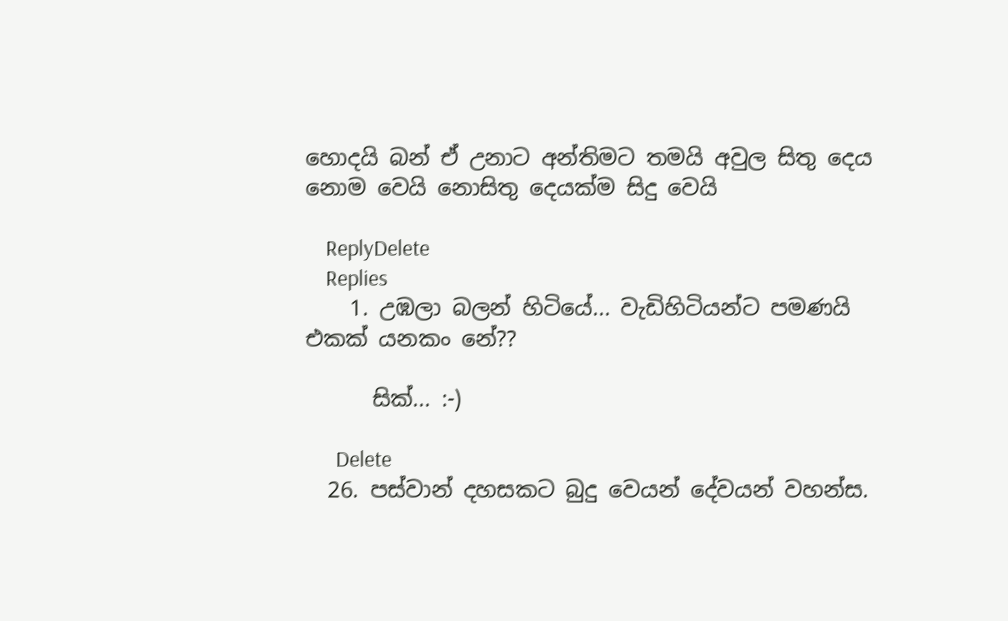හොදයි බන් ඒ උනාට අන්තිමට තමයි අවුල සිතු දෙය නොම වෙයි නොසිතු දෙයක්ම සිදු වෙයි

    ReplyDelete
    Replies
    1. උඹලා බලන් හිටියේ... වැඩිහිටියන්ට පමණයි එකක් යනකං නේ??

      සික්... :-)

      Delete
  26. පස්වාන් දහසකට බුදු වෙයන් දේවයන් වහන්ස.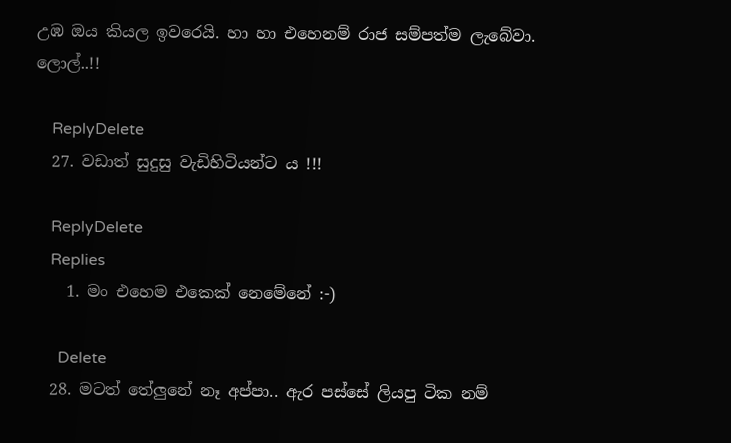උඹ ඔය කියල ඉවරෙයි. හා හා එහෙනම් රාජ සම්පත්ම ලැබේවා. ලොල්..!!

    ReplyDelete
  27. වඩාත් සුදුසු වැඩිහිටියන්ට ය !!!

    ReplyDelete
    Replies
    1. මං එහෙම එකෙක් නෙමේනේ :-)

      Delete
  28. මටත් තේලුනේ නෑ අප්පා.. ඇර පස්සේ ලියපු ටික නම්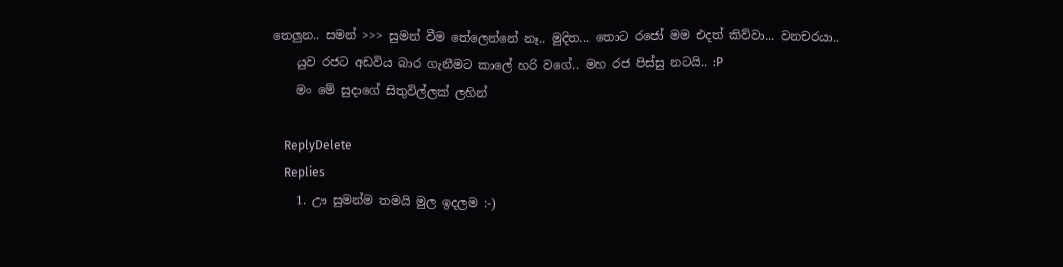තෙලුන.. සමන් >>> සුමන් වීම තේලෙන්නේ නෑ.. මුදිත... තොට රජෝ මම එදත් කිව්වා... වනචරයා..
    යුව රජට අඩවිය බාර ගැනීමට කාලේ හරි වගේ.. මහ රජ පිස්සු නටයි.. :P
    මං මේ සුදාගේ සිතුවිල්ලක් ලහින්

    ReplyDelete
    Replies
    1. ඌ සුමන්ම තමයි මුල ඉදලම :-)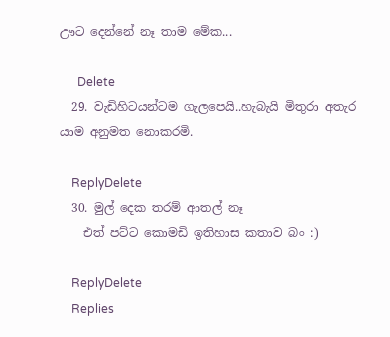ඌට දෙන්නේ නෑ තාම මේක...

      Delete
  29. වැඩිහිටයන්ටම ගැලපෙයි..හැබැයි මිතුරා අතැර යාම අනුමත නොකරමි.

    ReplyDelete
  30. මුල් දෙක තරම් ආතල් නෑ
    එත් පට්ට කොමඩි ඉතිහාස කතාව බං :)

    ReplyDelete
    Replies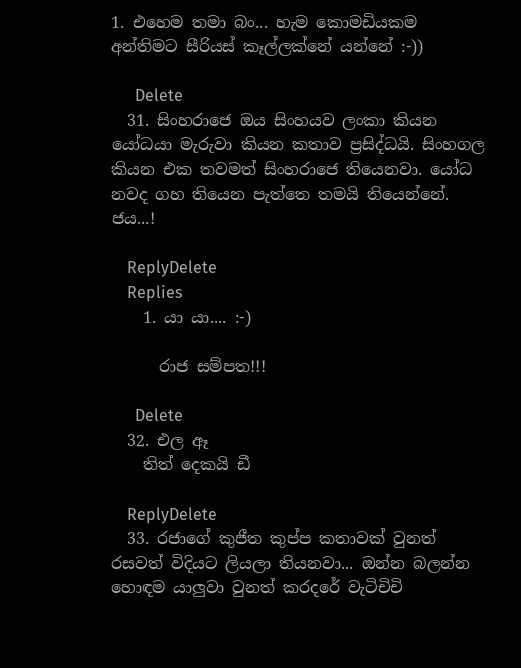1. එහෙම තමා බං... හැම කොමඩියකම අන්තිමට සීරියස් කෑල්ලක්නේ යන්නේ :-))

      Delete
  31. සිංහරාජෙ ඔය සිංහයව ලංකා කියන යෝධයා මැරුවා කියන කතාව ප්‍රසිද්ධයි. සිංහගල කියන එක තවමත් සිංහරාජෙ තියෙනවා. යෝධ නවද ගහ තියෙන පැත්තෙ තමයි තියෙන්නේ. ජය...!

    ReplyDelete
    Replies
    1. යා යා.... :-)

      රාජ සම්පත!!!

      Delete
  32. එල ඈ
    තිත් දෙකයි ඩී

    ReplyDelete
  33. රජාගේ කුජීත කුප්ප කතාවක් වුනත් රසවත් විදියට ලියලා තියනවා... ඔන්න බලන්න හොඳම යාලුවා වුනත් කරදරේ වැටිචිචි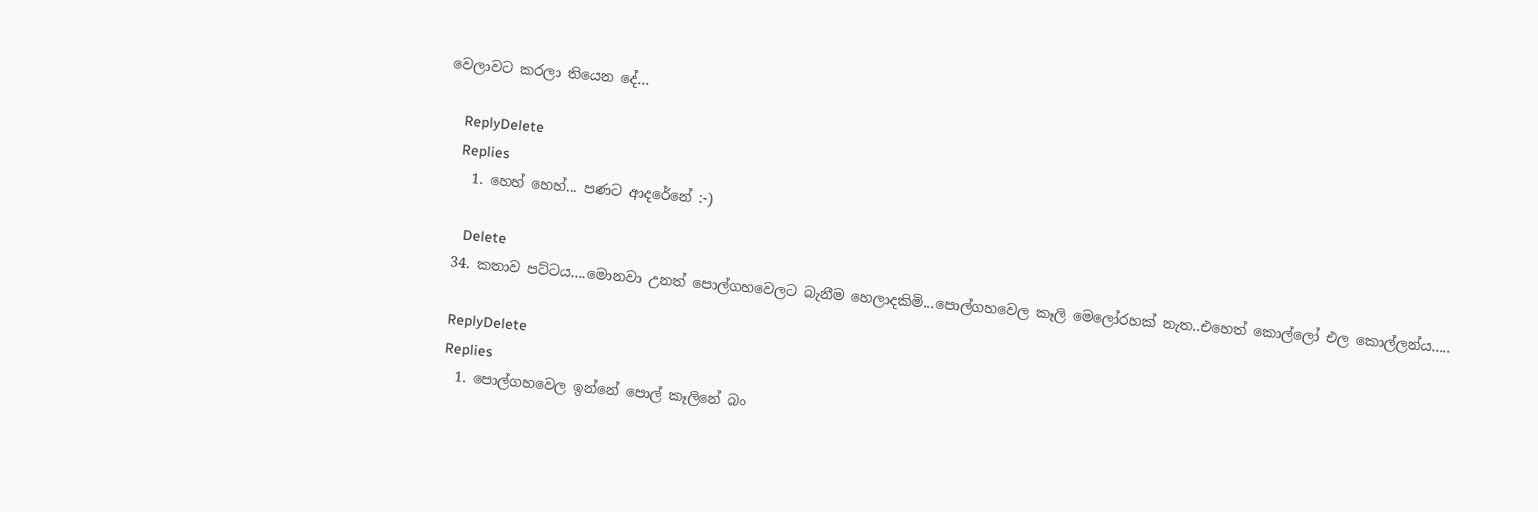වෙලාවට කරලා තියෙන දේ...

    ReplyDelete
    Replies
    1. හෙහ් හෙහ්... පණට ආදරේනේ :-)

      Delete
  34. කතාව පට්ටය....මොනවා උනත් පොල්ගහවෙලට බැනීම හෙලාදකිමි...පොල්ගහවෙල කෑලි මෙලෝරහක් නැත..එහෙත් කොල්ලෝ එල කොල්ලන්ය.....

    ReplyDelete
    Replies
    1. පොල්ගහවෙල ඉන්නේ පොල් කෑලිනේ බං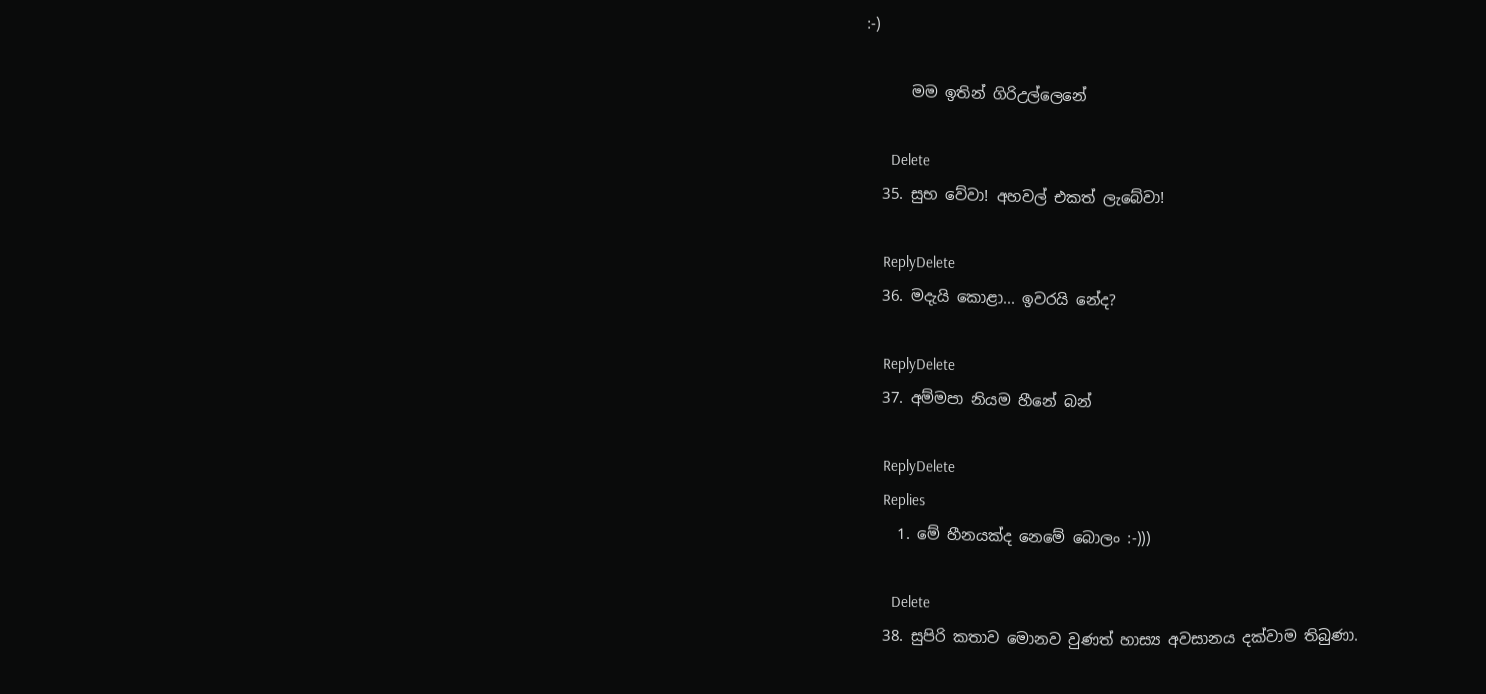:-)

      මම ඉතින් ගිරිඋල්ලෙනේ

      Delete
  35. සුභ වේවා! අහවල් එකත් ලැබේවා!

    ReplyDelete
  36. මදැයි කොළා... ඉවරයි නේද?

    ReplyDelete
  37. අම්මපා නියම හීනේ බන්

    ReplyDelete
    Replies
    1. මේ හීනයක්ද නෙමේ බොලං :-)))

      Delete
  38. සුපිරි කතාව මොනව වුණත් හාස්‍ය අවසානය දක්වාම තිබුණා.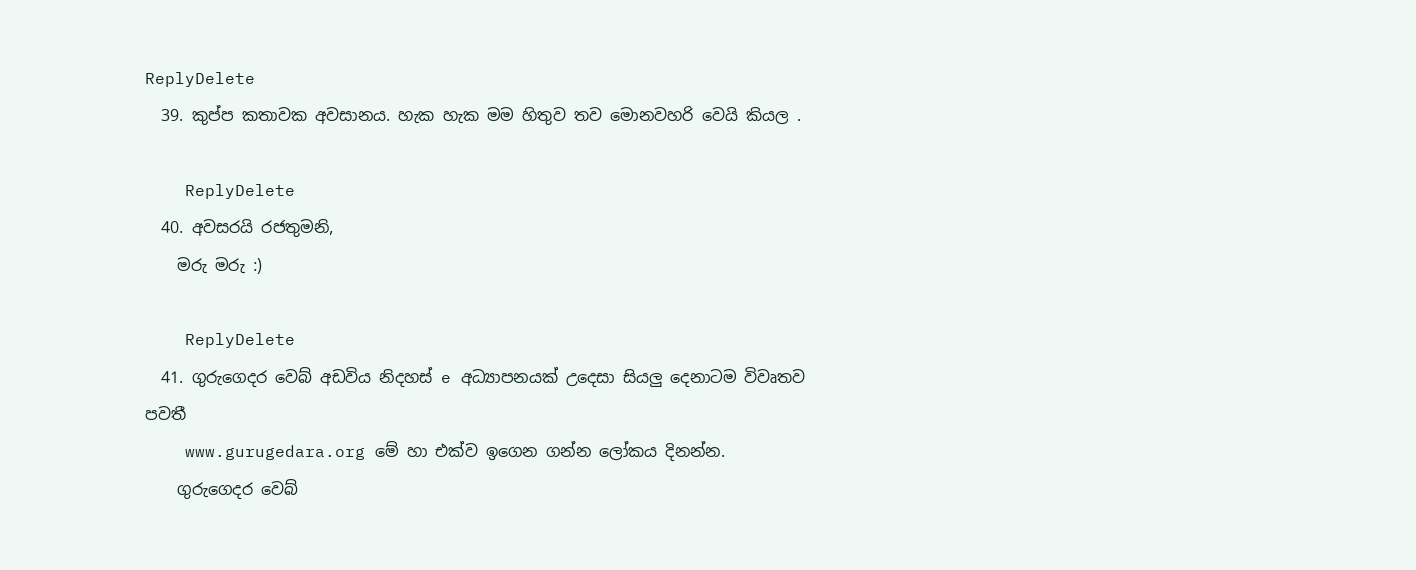ReplyDelete
  39. කුප්ප කතාවක අවසානය. හැක හැක මම හිතුව තව මොනවහරි වෙයි කියල .

    ReplyDelete
  40. අවසරයි රජතුමනි,
    මරු මරු :)

    ReplyDelete
  41. ගුරුගෙදර වෙබ් අඩවිය නිදහස් e අධ්‍යාපනයක් උදෙසා සියලු දෙනාටම විවෘතව පවතී
    www.gurugedara.org මේ හා එක්ව ඉගෙන ගන්න ලෝකය දිනන්න.
    ගුරුගෙදර වෙබ්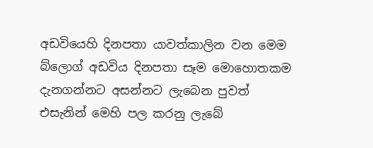අඩවියෙහි දිනපතා යාවත්කාලින වන මෙම බ්ලොග් අඩවිය දිනපතා සෑම මොහොතකම දැනගන්නට අසන්නට ලැබෙන පුවත් එසැනින් මෙහි පල කරනු ලැබේ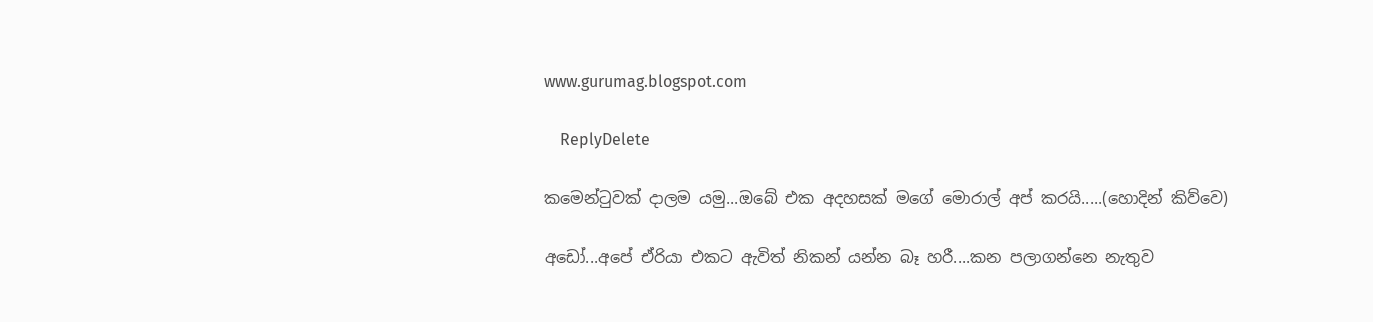www.gurumag.blogspot.com

    ReplyDelete

කමෙන්ටුවක් දාලම යමු...ඔබේ එක අදහසක් මගේ මොරාල් අප් කරයි.....(හොදින් කිව්වෙ)

අඩෝ...අපේ ඒරියා එකට ඇවිත් නිකන් යන්න බෑ හරී....කන පලාගන්නෙ නැතුව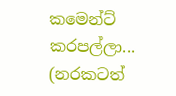කමෙන්ට් කරපල්ලා... (නරකටත්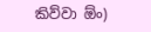කිව්වා ඕං)